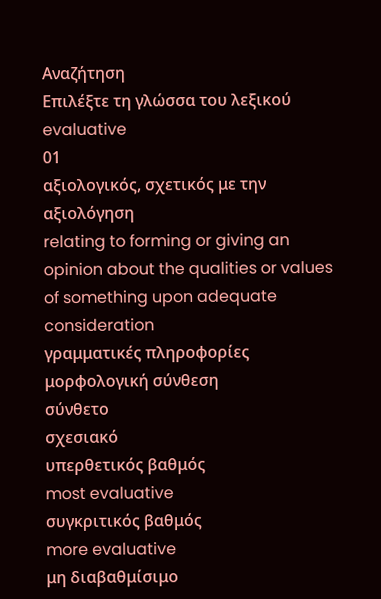Αναζήτηση
Επιλέξτε τη γλώσσα του λεξικού
evaluative
01
αξιολογικός, σχετικός με την αξιολόγηση
relating to forming or giving an opinion about the qualities or values of something upon adequate consideration
γραμματικές πληροφορίες
μορφολογική σύνθεση
σύνθετο
σχεσιακό
υπερθετικός βαθμός
most evaluative
συγκριτικός βαθμός
more evaluative
μη διαβαθμίσιμο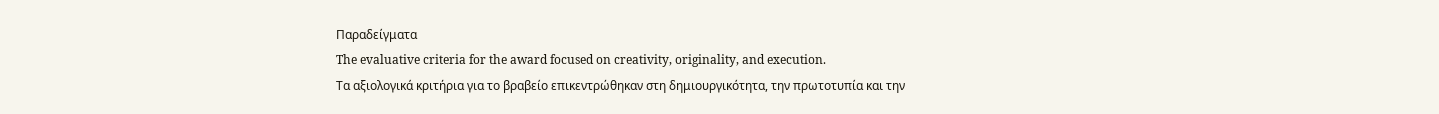Παραδείγματα
The evaluative criteria for the award focused on creativity, originality, and execution.
Τα αξιολογικά κριτήρια για το βραβείο επικεντρώθηκαν στη δημιουργικότητα, την πρωτοτυπία και την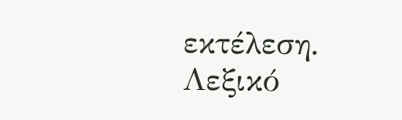εκτέλεση.
Λεξικό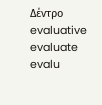Δέντρο
evaluative
evaluate
evalu